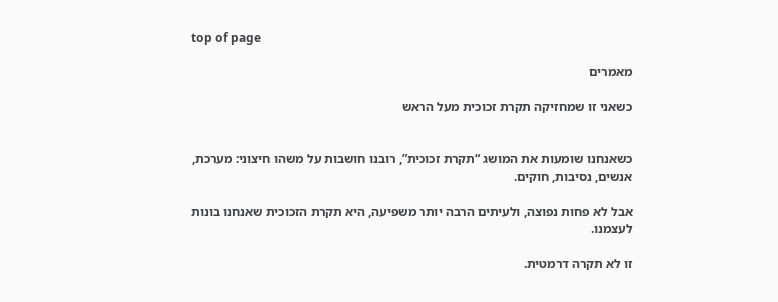top of page

מאמרים

כשאני זו שמחזיקה תקרת זכוכית מעל הראש


כשאנחנו שומעות את המושג “תקרת זכוכית”, רובנו חושבות על משהו חיצוני: מערכת, אנשים, נסיבות, חוקים.

אבל לא פחות נפוצה, ולעיתים הרבה יותר משפיעה, היא תקרת הזכוכית שאנחנו בונות לעצמנו.

זו לא תקרה דרמטית.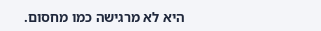היא לא מרגישה כמו מחסום.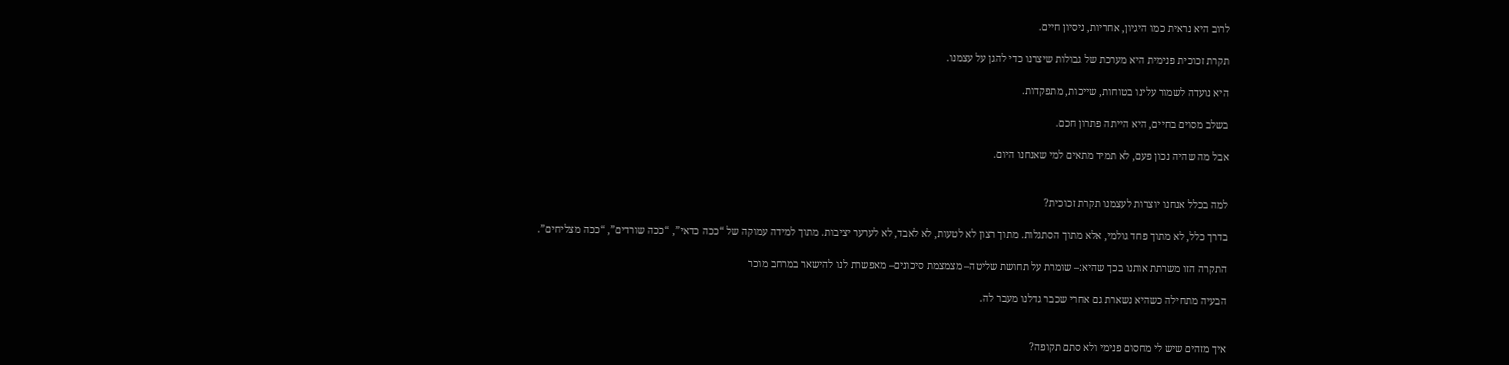לרוב היא נראית כמו היגיון, אחריות, ניסיון חיים.

תקרת זכוכית פנימית היא מערכת של גבולות שיצרנו כדי להגן על עצמנו.

היא נועדה לשמור עלינו בטוחות, שייכות, מתפקדות.

בשלב מסוים בחיים, היא הייתה פתרון חכם.

אבל מה שהיה נכון פעם, לא תמיד מתאים למי שאנחנו היום.


למה בכלל אנחנו יוצרות לעצמנו תקרת זכוכית?

בדרך כלל, לא מתוך פחד גולמי, אלא מתוך הסתגלות. מתוך רצון לא לטעות, לא לאבד, לא לערער יציבות. מתוך למידה עמוקה של “ככה כדאי”, “ככה שורדים”, “ככה מצליחים”.

התקרה הזו משרתת אותנו בכך שהיא:– שומרת על תחושת שליטה– מצמצמת סיכונים– מאפשרת לנו להישאר במרחב מוכר

הבעיה מתחילה כשהיא נשארת גם אחרי שכבר גדלנו מעבר לה.


איך מזהים שיש לי מחסום פנימי ולא סתם תקופה?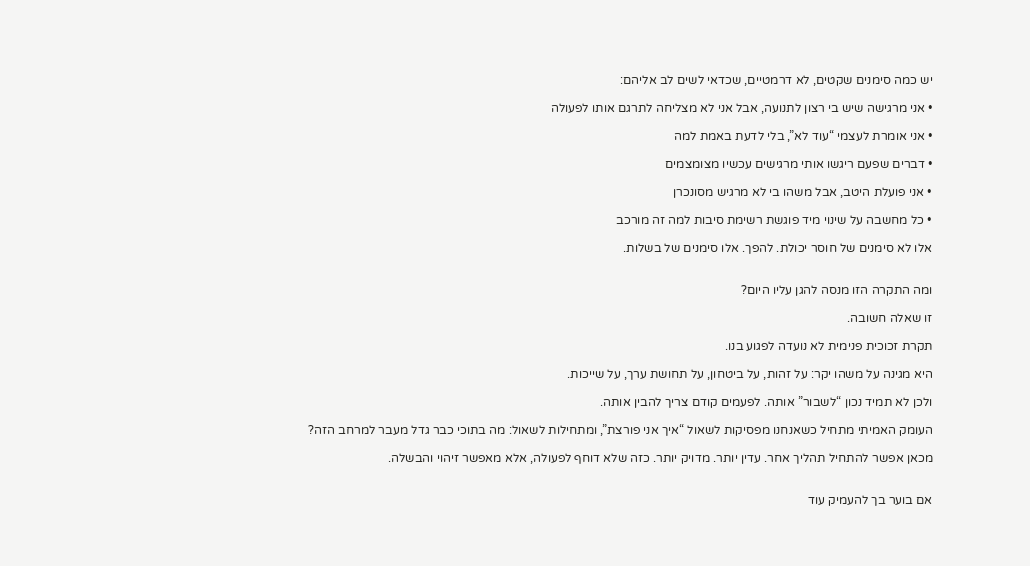יש כמה סימנים שקטים, לא דרמטיים, שכדאי לשים לב אליהם:

• אני מרגישה שיש בי רצון לתנועה, אבל אני לא מצליחה לתרגם אותו לפעולה

• אני אומרת לעצמי “עוד לא”, בלי לדעת באמת למה

• דברים שפעם ריגשו אותי מרגישים עכשיו מצומצמים

• אני פועלת היטב, אבל משהו בי לא מרגיש מסונכרן

• כל מחשבה על שינוי מיד פוגשת רשימת סיבות למה זה מורכב

אלו לא סימנים של חוסר יכולת. להפך. אלו סימנים של בשלות.


ומה התקרה הזו מנסה להגן עליו היום?

זו שאלה חשובה.

תקרת זכוכית פנימית לא נועדה לפגוע בנו.

היא מגינה על משהו יקר: על זהות, על ביטחון, על תחושת ערך, על שייכות.

ולכן לא תמיד נכון “לשבור” אותה. לפעמים קודם צריך להבין אותה.

העומק האמיתי מתחיל כשאנחנו מפסיקות לשאול “איך אני פורצת”, ומתחילות לשאול: מה בתוכי כבר גדל מעבר למרחב הזה?

מכאן אפשר להתחיל תהליך אחר. עדין יותר. מדויק יותר. כזה שלא דוחף לפעולה, אלא מאפשר זיהוי והבשלה.


אם בוער בך להעמיק עוד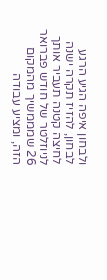ולבחון איפה הגיע הרגע לבחון, להזיז תקרה ישנה לחיצה קטנה תעביר אותך לניוזלטר של חודש פברואר 26 שמממשיך מהמקום הזה, ומציע עבודה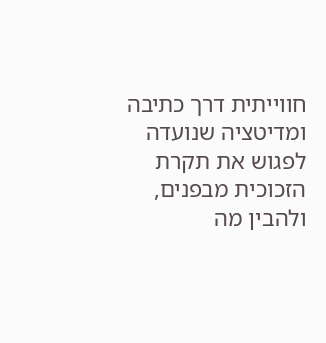חווייתית דרך כתיבה ומדיטציה שנועדה לפגוש את תקרת הזכוכית מבפנים, ולהבין מה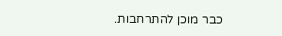כבר מוכן להתרחבות.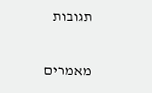תגובות


מאמרים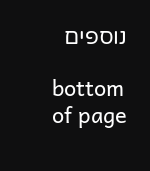נוספים

bottom of page